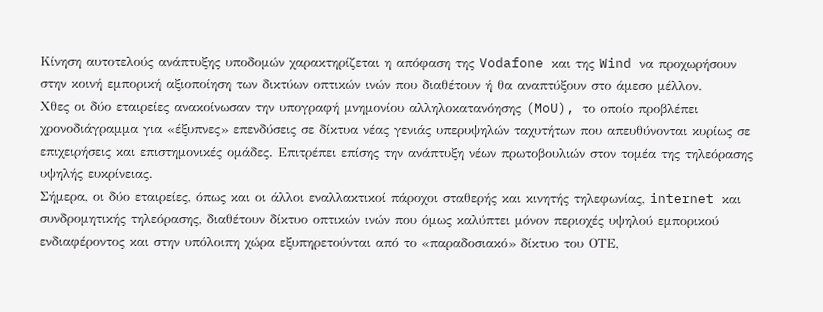Κίνηση αυτοτελούς ανάπτυξης υποδομών χαρακτηρίζεται η απόφαση της Vodafone και της Wind να προχωρήσουν στην κοινή εμπορική αξιοποίηση των δικτύων οπτικών ινών που διαθέτουν ή θα αναπτύξουν στο άμεσο μέλλον.
Χθες οι δύο εταιρείες ανακοίνωσαν την υπογραφή μνημονίου αλληλοκατανόησης (MoU), το οποίο προβλέπει χρονοδιάγραμμα για «έξυπνες» επενδύσεις σε δίκτυα νέας γενιάς υπερυψηλών ταχυτήτων που απευθύνονται κυρίως σε επιχειρήσεις και επιστημονικές ομάδες. Επιτρέπει επίσης την ανάπτυξη νέων πρωτοβουλιών στον τομέα της τηλεόρασης υψηλής ευκρίνειας.
Σήμερα, οι δύο εταιρείες, όπως και οι άλλοι εναλλακτικοί πάροχοι σταθερής και κινητής τηλεφωνίας, internet και συνδρομητικής τηλεόρασης, διαθέτουν δίκτυο οπτικών ινών που όμως καλύπτει μόνον περιοχές υψηλού εμπορικού ενδιαφέροντος και στην υπόλοιπη χώρα εξυπηρετούνται από το «παραδοσιακό» δίκτυο του ΟΤΕ,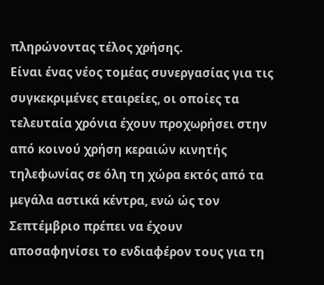πληρώνοντας τέλος χρήσης.
Είναι ένας νέος τομέας συνεργασίας για τις συγκεκριμένες εταιρείες, οι οποίες τα τελευταία χρόνια έχουν προχωρήσει στην από κοινού χρήση κεραιών κινητής τηλεφωνίας σε όλη τη χώρα εκτός από τα μεγάλα αστικά κέντρα, ενώ ώς τον Σεπτέμβριο πρέπει να έχουν αποσαφηνίσει το ενδιαφέρον τους για τη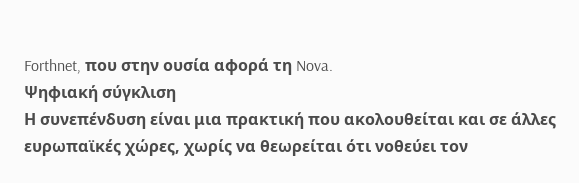Forthnet, που στην ουσία αφορά τη Nova.
Ψηφιακή σύγκλιση
Η συνεπένδυση είναι μια πρακτική που ακολουθείται και σε άλλες ευρωπαϊκές χώρες, χωρίς να θεωρείται ότι νοθεύει τον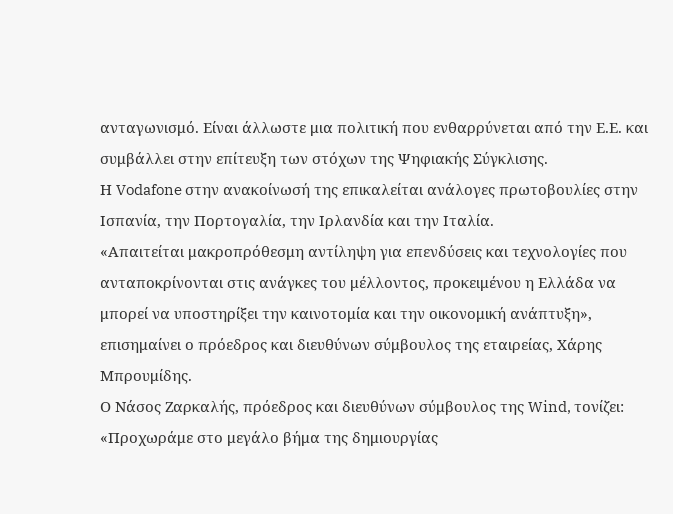ανταγωνισμό. Είναι άλλωστε μια πολιτική που ενθαρρύνεται από την Ε.Ε. και συμβάλλει στην επίτευξη των στόχων της Ψηφιακής Σύγκλισης.
Η Vodafone στην ανακοίνωσή της επικαλείται ανάλογες πρωτοβουλίες στην Ισπανία, την Πορτογαλία, την Ιρλανδία και την Ιταλία.
«Απαιτείται μακροπρόθεσμη αντίληψη για επενδύσεις και τεχνολογίες που ανταποκρίνονται στις ανάγκες του μέλλοντος, προκειμένου η Ελλάδα να μπορεί να υποστηρίξει την καινοτομία και την οικονομική ανάπτυξη», επισημαίνει ο πρόεδρος και διευθύνων σύμβουλος της εταιρείας, Χάρης Μπρουμίδης.
Ο Νάσος Ζαρκαλής, πρόεδρος και διευθύνων σύμβουλος της Wind, τονίζει: «Προχωράμε στο μεγάλο βήμα της δημιουργίας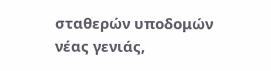σταθερών υποδομών νέας γενιάς,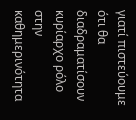γιατί πιστεύουμε ότι θα διαδραματίσουν κυρίαρχο ρόλο στην καθημερινότητα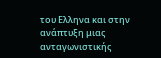του Ελληνα και στην ανάπτυξη μιας ανταγωνιστικής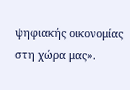ψηφιακής οικονομίας στη χώρα μας».